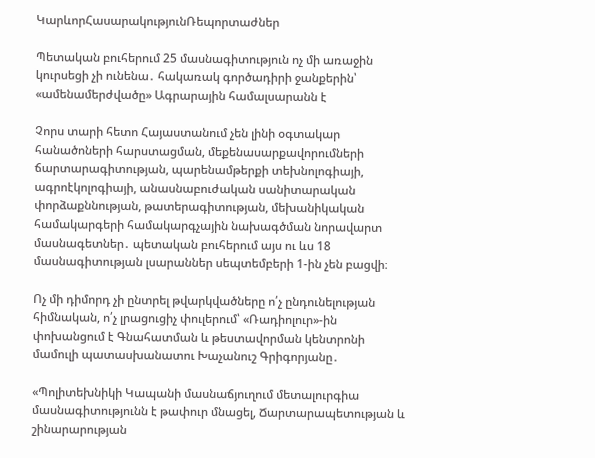ԿարևորՀասարակությունՌեպորտաժներ

Պետական բուհերում 25 մասնագիտություն ոչ մի առաջին կուրսեցի չի ունենա․ հակառակ գործադիրի ջանքերին՝ «ամենամերժվածը» Ագրարային համալսարանն է

Չորս տարի հետո Հայաստանում չեն լինի օգտակար հանածոների հարստացման, մեքենասարքավորումների ճարտարագիտության, պարենամթերքի տեխնոլոգիայի, ագրոէկոլոգիայի, անասնաբուժական սանիտարական փորձաքննության, թատերագիտության, մեխանիկական համակարգերի համակարգչային նախագծման նորավարտ մասնագետներ․ պետական բուհերում այս ու ևս 18 մասնագիտության լսարաններ սեպտեմբերի 1-ին չեն բացվի։

Ոչ մի դիմորդ չի ընտրել թվարկվածները ո՛չ ընդունելության հիմնական, ո՛չ լրացուցիչ փուլերում՝ «Ռադիոլուր»-ին փոխանցում է Գնահատման և թեստավորման կենտրոնի մամուլի պատասխանատու Խաչանուշ Գրիգորյանը․

«Պոլիտեխնիկի Կապանի մասնաճյուղում մետալուրգիա մասնագիտությունն է թափուր մնացել, Ճարտարապետության և շինարարության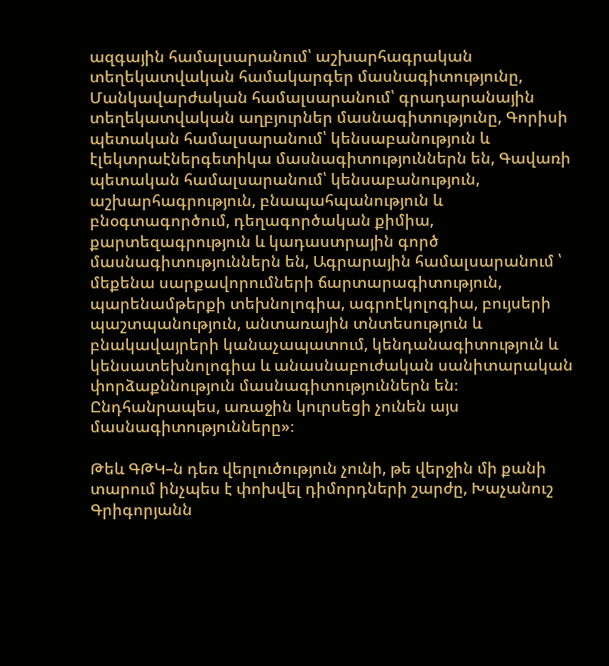ազգային համալսարանում՝ աշխարհագրական տեղեկատվական համակարգեր մասնագիտությունը, Մանկավարժական համալսարանում՝ գրադարանային տեղեկատվական աղբյուրներ մասնագիտությունը, Գորիսի պետական համալսարանում՝ կենսաբանություն և էլեկտրաէներգետիկա մասնագիտություններն են, Գավառի պետական համալսարանում՝ կենսաբանություն, աշխարհագրություն, բնապահպանություն և բնօգտագործում, դեղագործական քիմիա, քարտեզագրություն և կադաստրային գործ մասնագիտություններն են, Ագրարային համալսարանում ՝ մեքենա սարքավորումների ճարտարագիտություն, պարենամթերքի տեխնոլոգիա, ագրոէկոլոգիա, բույսերի պաշտպանություն, անտառային տնտեսություն և բնակավայրերի կանաչապատում, կենդանագիտություն և կենսատեխնոլոգիա և անասնաբուժական սանիտարական փորձաքննություն մասնագիտություններն են։ Ընդհանրապես, առաջին կուրսեցի չունեն այս մասնագիտությունները»։

Թեև ԳԹԿ–ն դեռ վերլուծություն չունի, թե վերջին մի քանի տարում ինչպես է փոխվել դիմորդների շարժը, Խաչանուշ Գրիգորյանն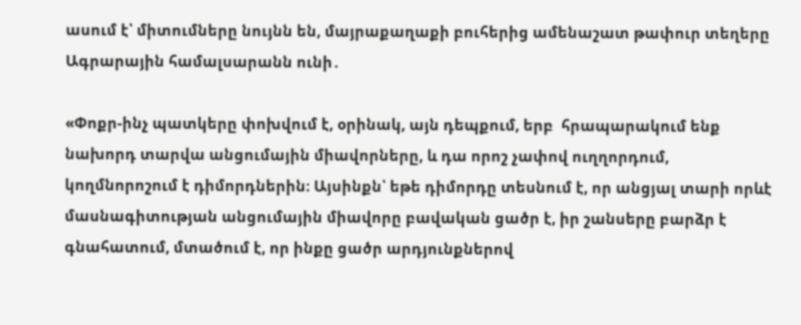ասում է՝ միտումները նույնն են, մայրաքաղաքի բուհերից ամենաշատ թափուր տեղերը Ագրարային համալսարանն ունի․

«Փոքր-ինչ պատկերը փոխվում է, օրինակ, այն դեպքում, երբ  հրապարակում ենք նախորդ տարվա անցումային միավորները, և դա որոշ չափով ուղղորդում, կողմնորոշում է դիմորդներին։ Այսինքն՝ եթե դիմորդը տեսնում է, որ անցյալ տարի որևէ մասնագիտության անցումային միավորը բավական ցածր է, իր շանսերը բարձր է գնահատում, մտածում է, որ ինքը ցածր արդյունքներով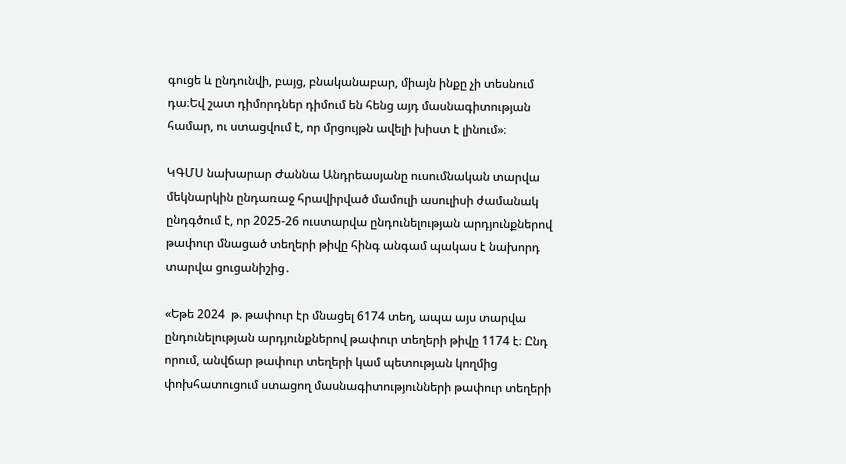գուցե և ընդունվի, բայց, բնականաբար, միայն ինքը չի տեսնում դա։Եվ շատ դիմորդներ դիմում են հենց այդ մասնագիտության համար, ու ստացվում է, որ մրցույթն ավելի խիստ է լինում»։

ԿԳՄՍ նախարար Ժաննա Անդրեասյանը ուսումնական տարվա մեկնարկին ընդառաջ հրավիրված մամուլի ասուլիսի ժամանակ ընդգծում է, որ 2025-26 ուստարվա ընդունելության արդյունքներով թափուր մնացած տեղերի թիվը հինգ անգամ պակաս է նախորդ տարվա ցուցանիշից․

«Եթե 2024  թ. թափուր էր մնացել 6174 տեղ, ապա այս տարվա ընդունելության արդյունքներով թափուր տեղերի թիվը 1174 է։ Ընդ որում, անվճար թափուր տեղերի կամ պետության կողմից փոխհատուցում ստացող մասնագիտությունների թափուր տեղերի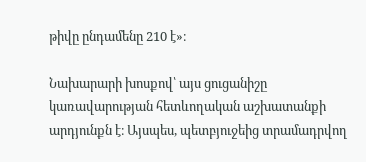թիվը ընդամենը 210 է»։

Նախարարի խոսքով՝ այս ցուցանիշը կառավարության հետևողական աշխատանքի արդյունքն է։ Այսպես, պետբյուջեից տրամադրվող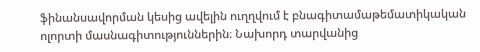ֆինանսավորման կեսից ավելին ուղղվում է բնագիտամաթեմատիկական ոլորտի մասնագիտություններին։ Նախորդ տարվանից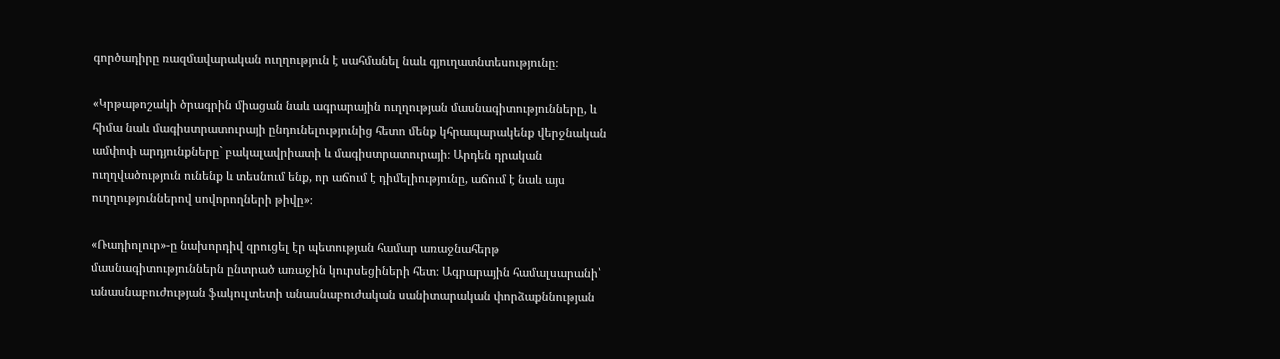գործադիրը ռազմավարական ուղղություն է սահմանել նաև գյուղատնտեսությունը։

«Կրթաթոշակի ծրագրին միացան նաև ագրարային ուղղության մասնագիտությունները, և հիմա նաև մագիստրատուրայի ընդունելությունից հետո մենք կհրապարակենք վերջնական ամփոփ արդյունքները` բակալավրիատի և մագիստրատուրայի։ Արդեն դրական ուղղվածություն ունենք և տեսնում ենք, որ աճում է դիմելիությունը, աճում է նաև այս ուղղություններով սովորողների թիվը»։

«Ռադիոլուր»-ը նախորդիվ զրուցել էր պետության համար առաջնահերթ մասնագիտություններն ընտրած առաջին կուրսեցիների հետ։ Ագրարային համալսարանի՝ անասնաբուժության ֆակուլտետի անասնաբուժական սանիտարական փորձաքննության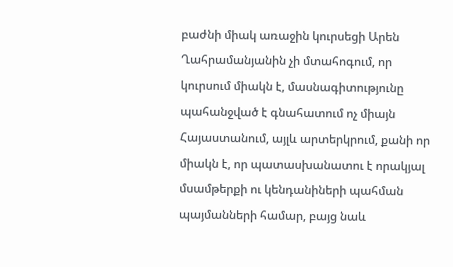բաժնի միակ առաջին կուրսեցի Արեն Ղահրամանյանին չի մտահոգում, որ կուրսում միակն է, մասնագիտությունը պահանջված է գնահատում ոչ միայն Հայաստանում, այլև արտերկրում, քանի որ միակն է, որ պատասխանատու է որակյալ մսամթերքի ու կենդանիների պահման պայմանների համար, բայց նաև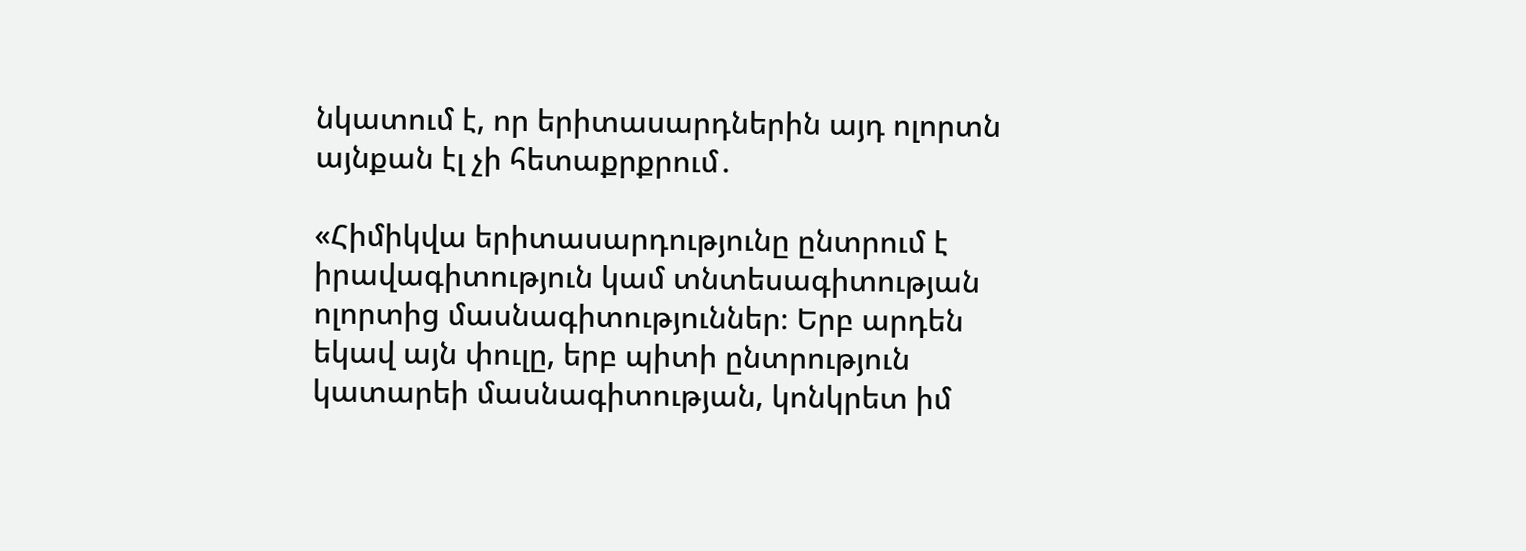նկատում է, որ երիտասարդներին այդ ոլորտն այնքան էլ չի հետաքրքրում․

«Հիմիկվա երիտասարդությունը ընտրում է իրավագիտություն կամ տնտեսագիտության ոլորտից մասնագիտություններ։ Երբ արդեն եկավ այն փուլը, երբ պիտի ընտրություն կատարեի մասնագիտության, կոնկրետ իմ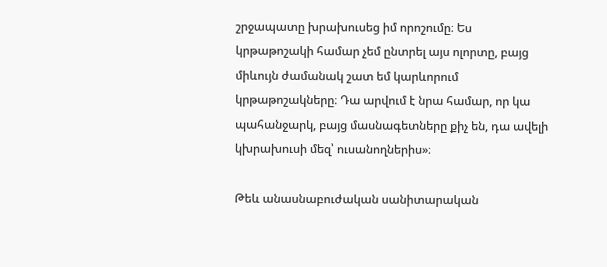շրջապատը խրախուսեց իմ որոշումը։ Ես կրթաթոշակի համար չեմ ընտրել այս ոլորտը, բայց միևույն ժամանակ շատ եմ կարևորում կրթաթոշակները։ Դա արվում է նրա համար, որ կա պահանջարկ, բայց մասնագետները քիչ են, դա ավելի կխրախուսի մեզ՝ ուսանողներիս»։

Թեև անասնաբուժական սանիտարական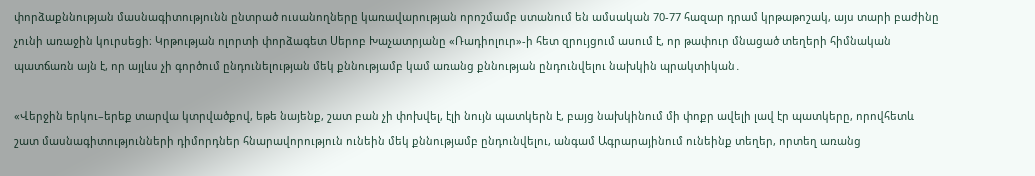փորձաքննության մասնագիտությունն ընտրած ուսանողները կառավարության որոշմամբ ստանում են ամսական 70-77 հազար դրամ կրթաթոշակ, այս տարի բաժինը չունի առաջին կուրսեցի։ Կրթության ոլորտի փորձագետ Սերոբ Խաչատրյանը «Ռադիոլուր»-ի հետ զրույցում ասում է, որ թափուր մնացած տեղերի հիմնական պատճառն այն է, որ այլևս չի գործում ընդունելության մեկ քննությամբ կամ առանց քննության ընդունվելու նախկին պրակտիկան․

«Վերջին երկու–երեք տարվա կտրվածքով, եթե նայենք, շատ բան չի փոխվել, էլի նույն պատկերն է, բայց նախկինում մի փոքր ավելի լավ էր պատկերը, որովհետև շատ մասնագիտությունների դիմորդներ հնարավորություն ունեին մեկ քննությամբ ընդունվելու, անգամ Ագրարայինում ունեինք տեղեր, որտեղ առանց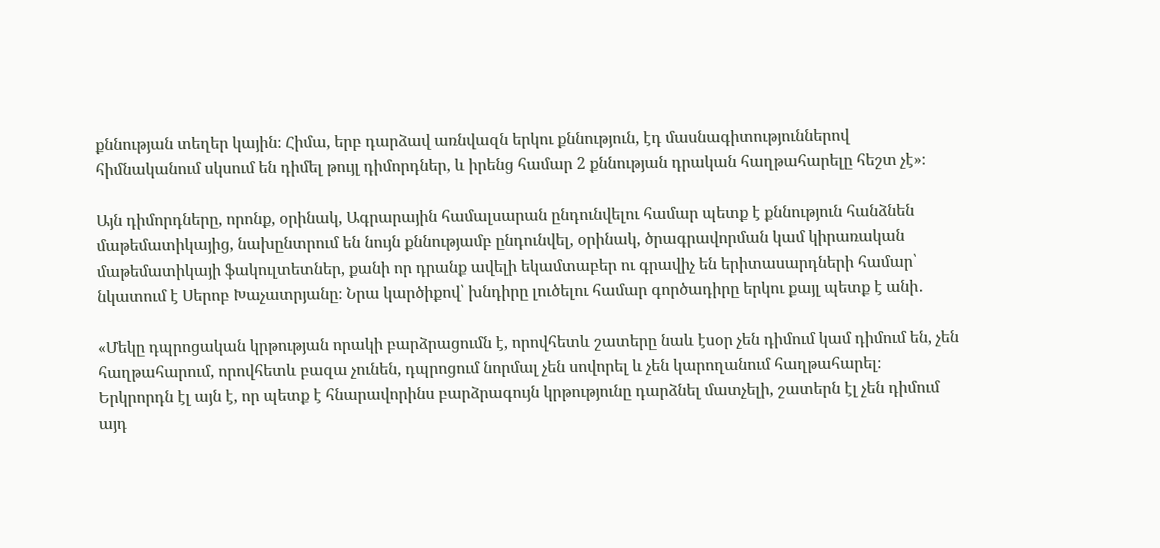քննության տեղեր կային։ Հիմա, երբ դարձավ առնվազն երկու քննություն, էդ մասնագիտություններով հիմնականում սկսում են դիմել թույլ դիմորդներ, և իրենց համար 2 քննության դրական հաղթահարելը հեշտ չէ»։

Այն դիմորդները, որոնք, օրինակ, Ագրարային համալսարան ընդունվելու համար պետք է քննություն հանձնեն մաթեմատիկայից, նախընտրում են նույն քննությամբ ընդունվել, օրինակ, ծրագրավորման կամ կիրառական մաթեմատիկայի ֆակուլտետներ, քանի որ դրանք ավելի եկամտաբեր ու գրավիչ են երիտասարդների համար՝ նկատում է Սերոբ Խաչատրյանը։ Նրա կարծիքով՝ խնդիրը լուծելու համար գործադիրը երկու քայլ պետք է անի․

«Մեկը դպրոցական կրթության որակի բարձրացումն է, որովհետև շատերը նաև էսօր չեն դիմում կամ դիմում են, չեն հաղթահարում, որովհետև բազա չունեն, դպրոցում նորմալ չեն սովորել և չեն կարողանում հաղթահարել։ Երկրորդն էլ այն է, որ պետք է հնարավորինս բարձրագույն կրթությունը դարձնել մատչելի, շատերն էլ չեն դիմում այդ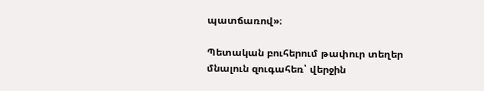պատճառով»։

Պետական բուհերում թափուր տեղեր մնալուն զուգահեռ՝ վերջին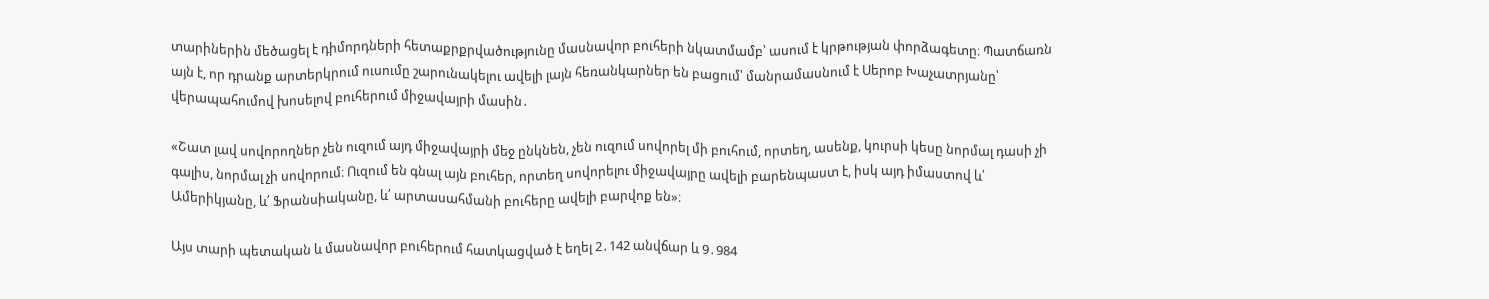տարիներին մեծացել է դիմորդների հետաքրքրվածությունը մասնավոր բուհերի նկատմամբ՝ ասում է կրթության փորձագետը։ Պատճառն այն է, որ դրանք արտերկրում ուսումը շարունակելու ավելի լայն հեռանկարներ են բացում՝ մանրամասնում է Սերոբ Խաչատրյանը՝ վերապահումով խոսելով բուհերում միջավայրի մասին․

«Շատ լավ սովորողներ չեն ուզում այդ միջավայրի մեջ ընկնեն, չեն ուզում սովորել մի բուհում, որտեղ, ասենք, կուրսի կեսը նորմալ դասի չի գալիս, նորմալ չի սովորում։ Ուզում են գնալ այն բուհեր, որտեղ սովորելու միջավայրը ավելի բարենպաստ է, իսկ այդ իմաստով և՛ Ամերիկյանը, և՛ Ֆրանսիականը, և՛ արտասահմանի բուհերը ավելի բարվոք են»։

Այս տարի պետական և մասնավոր բուհերում հատկացված է եղել 2․142 անվճար և 9․984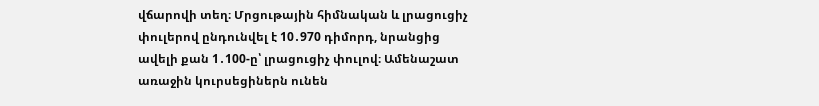վճարովի տեղ։ Մրցութային հիմնական և լրացուցիչ փուլերով ընդունվել է 10․970 դիմորդ, նրանցից ավելի քան 1․100-ը՝ լրացուցիչ փուլով։ Ամենաշատ առաջին կուրսեցիներն ունեն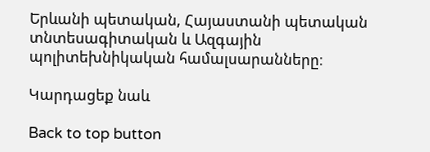Երևանի պետական, Հայաստանի պետական տնտեսագիտական և Ազգային պոլիտեխնիկական համալսարանները։

Կարդացեք նաև

Back to top button